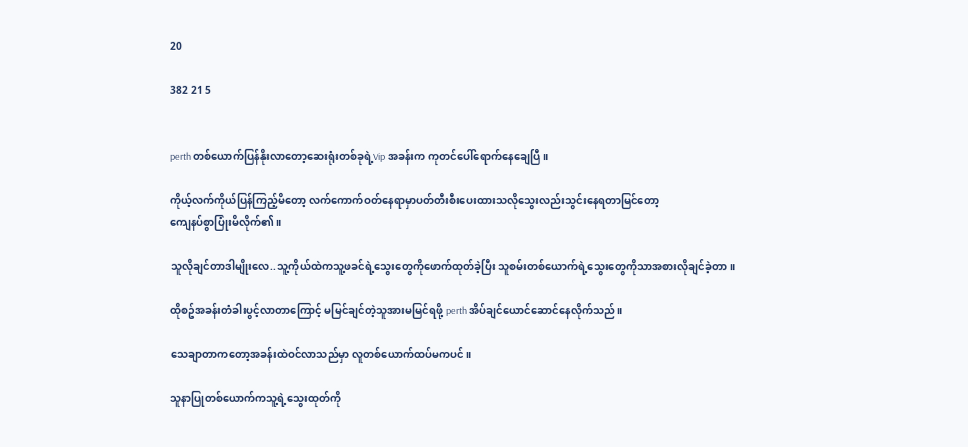20

382 21 5


perth တစ်ယောက်ပြန်နိုးလာတော့ဆေးရုံးတစ်ခုရဲ့Vip အခန်းက ကုတင်ပေါ်ရောက်နေချေပြီ။

ကိုယ့်လက်ကိုယ်ပြန်ကြည့်မိတော့ လက်ကောက်ဝတ်နေရာမှာပတ်တီးစီးပေးထားသလိုသွေးလည်းသွင်းနေရတာမြင်တော့
ကျေနပ်စွာပြုံးမိလိုက်၏။

သူလိုချင်တာဒါမျိုးလေ..သူ့ကိုယ်ထဲကသူ့ဖခင်ရဲ့သွေးတွေကိုဖောက်ထုတ်ခဲ့ပြီး သူစမ်းတစ်ယောက်ရဲ့သွေးတွေကိုသာအစားလိုချင်ခဲ့တာ။

ထိုစဥ်အခန်းတံခါးပွင့်လာတာကြောင့် မမြင်ချင်တဲ့သူအားမမြင်ရဖို့ perth အိပ်ချင်ယောင်ဆောင်နေလိုက်သည်။

သေချာတာကတော့အခန်းထဲဝင်လာသည်မှာ လူတစ်ယောက်ထပ်မကပင်။

သူနာပြုတစ်ယောက်ကသူ့ရဲ့သွေးထုတ်ကို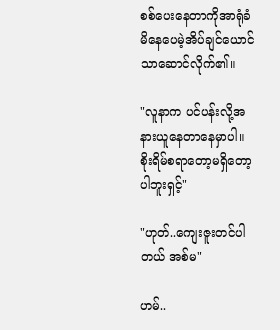စစ်ပေးနေတာကိုအာရုံခံမိနေပေမဲ့အိပ်ချင်ယောင်သာဆောင်လိုက်၏။

"လူနာက ပင်ပန်းလို့အနားယူနေတာနေမှာပါ။ စိုးရိမ်စရာတော့မရှိတော့ပါဘူးရှင့်"

"ဟုတ်..ကျေးဇူးတင်ပါတယ် အစ်မ"

ဟမ်..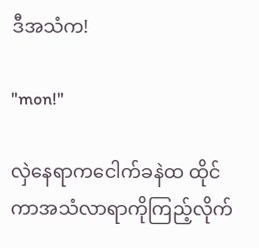ဒီအသံက!

"mon!"

လှဲနေရာကငေါက်ခနဲထ ထိုင်ကာအသံလာရာကိုကြည့်လိုက်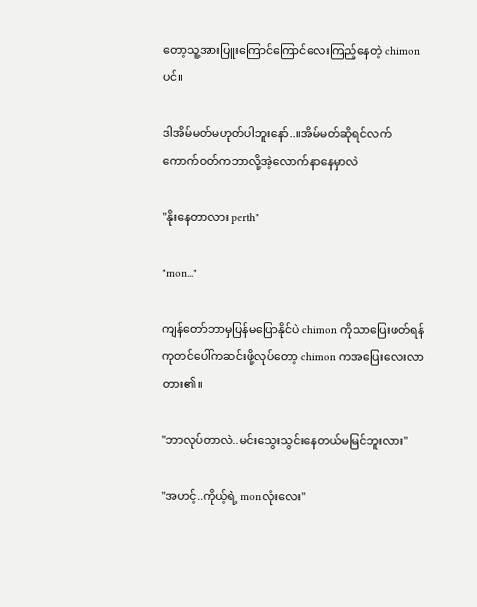တော့သူ့အားပြူးကြောင်ကြောင်လေးကြည့်နေတဲ့ chimonပင်။

ဒါအိမ်မတ်မဟုတ်ပါဘူးနော်..။အိမ်မတ်ဆိုရင်လက်ကောက်ဝတ်ကဘာလို့အဲ့လောက်နာနေမှာလဲ

"နိုးနေတာလား perth"

"mon..."

ကျန်တော်ဘာမှပြန်မပြောနိုင်ပဲ chimon ကိုသာပြေးဖတ်ရန်ကုတင်ပေါ်ကဆင်းဖို့လုပ်တော့ chimon ကအပြေးလေးလာတား၏။

"ဘာလုပ်တာလဲ..မင်းသွေးသွင်းနေတယ်မမြင်ဘူးလား"

"အဟင့်..ကိုယ့်ရဲ့ monလုံးလေး"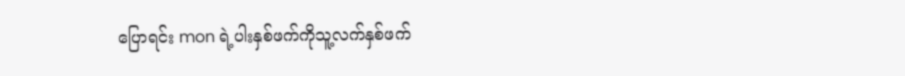ပြောရင်း mon ရဲ့ပါးနှစ်ဖက်ကိုသူ့လက်နှစ်ဖက်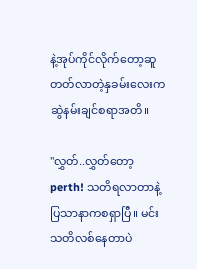နဲ့အုပ်ကိုင်လိုက်တော့ဆူတတ်လာတဲ့နှခမ်းလေးကဆွဲနမ်းချင်စရာအတိ။

"လွှတ်..လွှတ်တော့ perth! သတိရလာတာနဲ့ ပြသာနာကစရှာပြီ။ မင်းသတိလစ်နေတာပဲ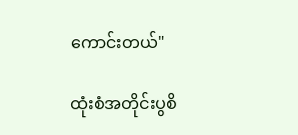ကောင်းတယ်"

ထုံးစံအတိုင်းပွစိ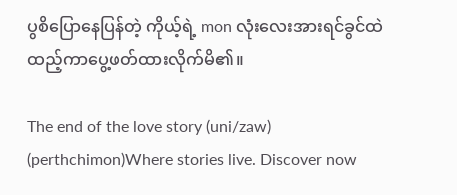ပွစိပြောနေပြန်တဲ့ ကိုယ့်ရဲ့ mon လုံးလေးအားရင်ခွင်ထဲထည့်ကာပွေ့ဖတ်ထားလိုက်မိ၏။

The end of the love story (uni/zaw) (perthchimon)Where stories live. Discover now